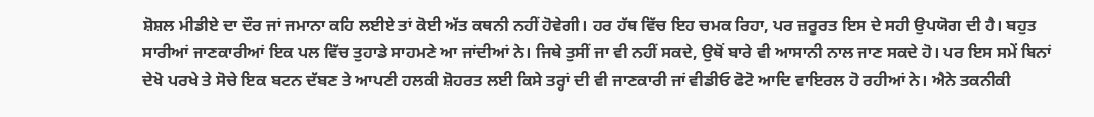ਸ਼ੋਸ਼ਲ ਮੀਡੀਏ ਦਾ ਦੌਰ ਜਾਂ ਜਮਾਨਾ ਕਹਿ ਲਈਏ ਤਾਂ ਕੋਈ ਅੱਤ ਕਥਨੀ ਨਹੀਂ ਹੋਵੇਗੀ। ਹਰ ਹੱਥ ਵਿੱਚ ਇਹ ਚਮਕ ਰਿਹਾ, ਪਰ ਜ਼ਰੂਰਤ ਇਸ ਦੇ ਸਹੀ ਉਪਯੋਗ ਦੀ ਹੈ। ਬਹੁਤ ਸਾਰੀਆਂ ਜਾਣਕਾਰੀਆਂ ਇਕ ਪਲ ਵਿੱਚ ਤੁਹਾਡੇ ਸਾਹਮਣੇ ਆ ਜਾਂਦੀਆਂ ਨੇ। ਜਿਥੇ ਤੁਸੀਂ ਜਾ ਵੀ ਨਹੀਂ ਸਕਦੇ, ਉਥੋਂ ਬਾਰੇ ਵੀ ਆਸਾਨੀ ਨਾਲ ਜਾਣ ਸਕਦੇ ਹੋ। ਪਰ ਇਸ ਸਮੇਂ ਬਿਨਾਂ ਦੇਖੋ ਪਰਖੇ ਤੇ ਸੋਚੇ ਇਕ ਬਟਨ ਦੱਬਣ ਤੇ ਆਪਣੀ ਹਲਕੀ ਸ਼ੋਹਰਤ ਲਈ ਕਿਸੇ ਤਰ੍ਹਾਂ ਦੀ ਵੀ ਜਾਣਕਾਰੀ ਜਾਂ ਵੀਡੀਓ ਫੋਟੋ ਆਦਿ ਵਾਇਰਲ ਹੋ ਰਹੀਆਂ ਨੇ। ਐਨੇ ਤਕਨੀਕੀ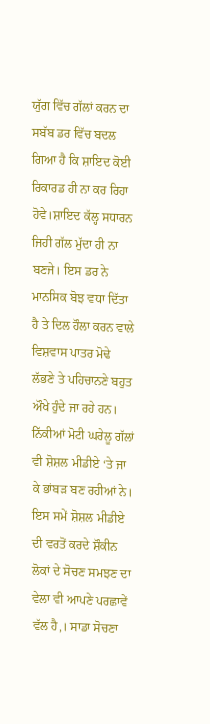ਯੁੱਗ ਵਿੱਚ ਗੱਲਾਂ ਕਰਨ ਦਾ ਸਬੱਬ ਡਰ ਵਿੱਚ ਬਦਲ ਗਿਆ ਹੈ ਕਿ ਸ਼ਾਇਦ ਕੋਈ ਰਿਕਾਰਡ ਹੀ ਨਾ ਕਰ ਰਿਹਾ ਹੋਵੇ।ਸ਼ਾਇਦ ਕੱਲ੍ਹ ਸਧਾਰਨ ਜਿਹੀ ਗੱਲ ਮੁੱਦਾ ਹੀ ਨਾ ਬਣਜੇ। ਇਸ ਡਰ ਨੇ ਮਾਨਸਿਕ ਬੋਝ ਵਧਾ ਦਿੱਤਾ ਹੈ ਤੇ ਦਿਲ ਹੌਲਾ ਕਰਨ ਵਾਲੇ ਵਿਸ਼ਵਾਸ ਪਾਤਰ ਮੋਢੇ ਲੱਭਣੇ ਤੇ ਪਹਿਚਾਨਣੇ ਬਹੁਤ ਔਖੇ ਹੁੰਦੇ ਜਾ ਰਹੇ ਹਨ। ਨਿੱਕੀਆਂ ਮੋਟੀ ਘਰੇਲੂ ਗੱਲਾਂ ਵੀ ਸ਼ੋਸ਼ਲ ਮੀਡੀਏ ‘ਤੇ ਜਾ ਕੇ ਭਾਂਬੜ ਬਣ ਰਹੀਆਂ ਨੇ। ਇਸ ਸਮੇਂ ਸ਼ੋਸ਼ਲ ਮੀਡੀਏ ਦੀ ਵਰਤੋਂ ਕਰਦੇ ਸ਼ੌਕੀਨ ਲੋਕਾਂ ਦੇ ਸੋਚਣ ਸਮਝਣ ਦਾ ਵੇਲਾ ਵੀ ਆਪਣੇ ਪਰਛਾਵੇਂ ਵੱਲ ਹੈ,। ਸਾਡਾ ਸੋਚਣਾ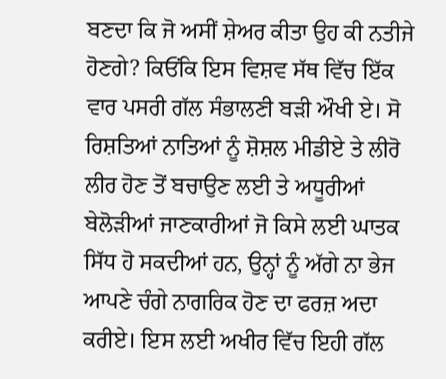ਬਣਦਾ ਕਿ ਜੋ ਅਸੀਂ ਸ਼ੇਅਰ ਕੀਤਾ ਉਹ ਕੀ ਨਤੀਜੇ ਹੋਣਗੇ? ਕਿਓਂਕਿ ਇਸ ਵਿਸ਼ਵ ਸੱਥ ਵਿੱਚ ਇੱਕ ਵਾਰ ਪਸਰੀ ਗੱਲ ਸੰਭਾਲਣੀ ਬੜੀ ਔਖੀ ਏ। ਸੋ ਰਿਸ਼ਤਿਆਂ ਨਾਤਿਆਂ ਨੂੰ ਸ਼ੋਸ਼ਲ ਮੀਡੀਏ ਤੇ ਲੀਰੋ ਲੀਰ ਹੋਣ ਤੋਂ ਬਚਾਉਣ ਲਈ ਤੇ ਅਧੂਰੀਆਂ ਬੇਲੋੜੀਆਂ ਜਾਣਕਾਰੀਆਂ ਜੋ ਕਿਸੇ ਲਈ ਘਾਤਕ ਸਿੱਧ ਹੋ ਸਕਦੀਆਂ ਹਨ, ਉਨ੍ਹਾਂ ਨੂੰ ਅੱਗੇ ਨਾ ਭੇਜ ਆਪਣੇ ਚੰਗੇ ਨਾਗਰਿਕ ਹੋਣ ਦਾ ਫਰਜ਼ ਅਦਾ ਕਰੀਏ। ਇਸ ਲਈ ਅਖੀਰ ਵਿੱਚ ਇਹੀ ਗੱਲ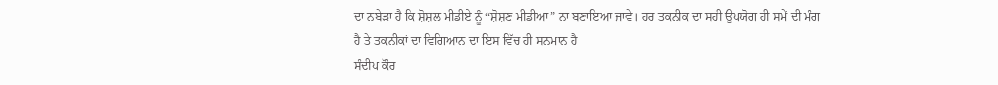ਦਾ ਨਬੇੜਾ ਹੈ ਕਿ ਸ਼ੋਸ਼ਲ ਮੀਡੀਏ ਨੂੰ “ਸ਼ੋਸ਼ਣ ਮੀਡੀਆ” ਨਾ ਬਣਾਇਆ ਜਾਵੇ। ਹਰ ਤਕਨੀਕ ਦਾ ਸਹੀ ਉਪਯੋਗ ਹੀ ਸਮੇਂ ਦੀ ਮੰਗ ਹੈ ਤੇ ਤਕਨੀਕਾਂ ਦਾ ਵਿਗਿਆਨ ਦਾ ਇਸ ਵਿੱਚ ਹੀ ਸਨਮਾਨ ਹੈ
ਸੰਦੀਪ ਕੌਰ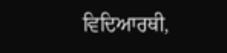ਵਿਦਿਆਰਥੀ,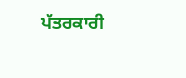ਪੱਤਰਕਾਰੀ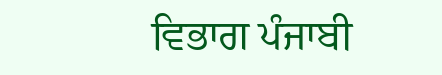ਵਿਭਾਗ ਪੰਜਾਬੀ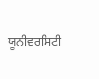ਯੂਨੀਵਰਸਿਟੀ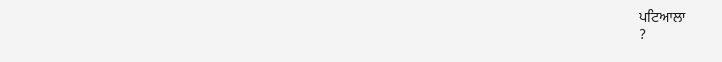ਪਟਿਆਲਾ
?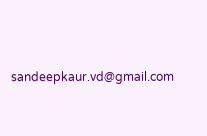sandeepkaur.vd@gmail.com